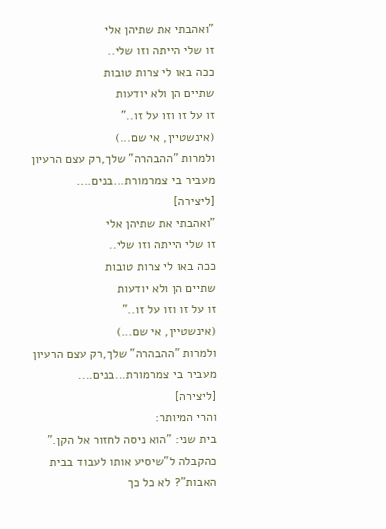"ואהבתי את שתיהן אלי
זו שלי הייתה וזו שלי..
ככה באו לי צרות טובות
שתיים הן ולא יודעות
זו על זו וזו על זו.."
(אינשטיין, אי שם...)
ולמרות "ההבהרה" שלך,רק עצם הרעיון מעביר בי צמרמורת...בנים....
[ליצירה]
"ואהבתי את שתיהן אלי
זו שלי הייתה וזו שלי..
ככה באו לי צרות טובות
שתיים הן ולא יודעות
זו על זו וזו על זו.."
(אינשטיין, אי שם...)
ולמרות "ההבהרה" שלך,רק עצם הרעיון מעביר בי צמרמורת...בנים....
[ליצירה]
והרי המיותר:
בית שני: "הוא ניסה לחזור אל הקן." כהקבלה ל"שיסיע אותו לעבוד בבית האבות"? לא כל כך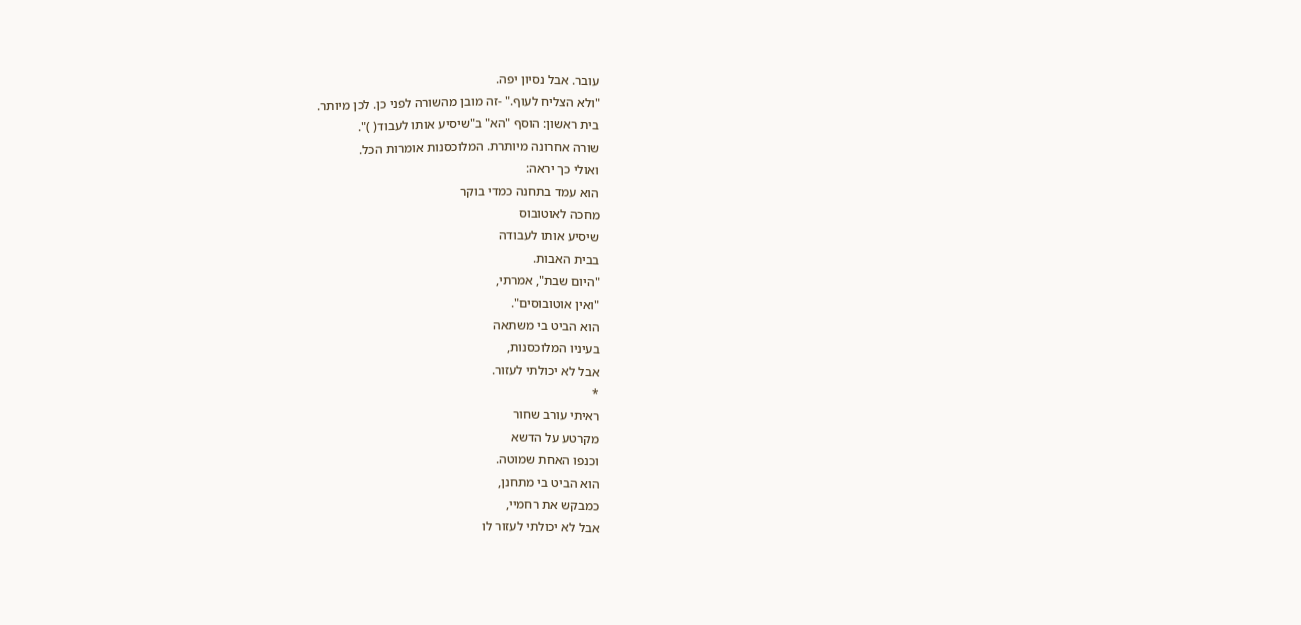עובר. אבל נסיון יפה.
"ולא הצליח לעוף." -זה מובן מהשורה לפני כן. לכן מיותר.
בית ראשון: הוסף "הא" ב"שיסיע אותו לעבוד( )".
שורה אחרונה מיותרת. המלוכסנות אומרות הכל.
ואולי כך יראה:
הוא עמד בתחנה כמדי בוקר
מחכה לאוטובוס
שיסיע אותו לעבודה
בבית האבות.
"היום שבת", אמרתי,
"ואין אוטובוסים".
הוא הביט בי משתאה
בעיניו המלוכסנות,
אבל לא יכולתי לעזור.
*
ראיתי עורב שחור
מקרטע על הדשא
וכנפו האחת שמוטה.
הוא הביט בי מתחנן,
כמבקש את רחמיי,
אבל לא יכולתי לעזור לו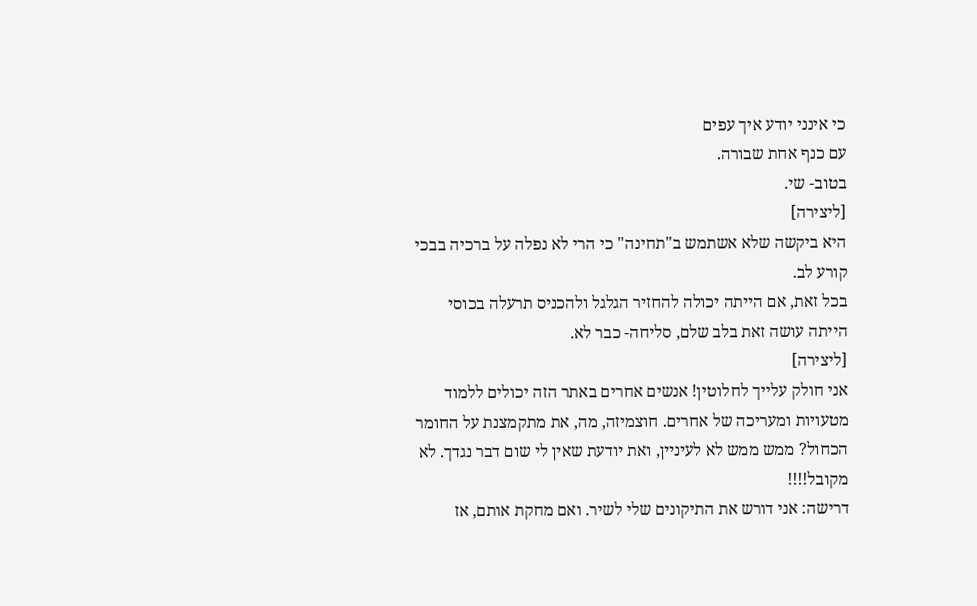כי אינני יודע איך עפים
עם כנף אחת שבורה.
בטוב- שי.
[ליצירה]
היא ביקשה שלא אשתמש ב"תחינה" כי הרי לא נפלה על ברכיה בבכי קורע לב.
בכל זאת, אם הייתה יכולה להחזיר הגלגל ולהכניס תרעלה בכוסי
הייתה עושה זאת בלב שלם, סליחה- כבר לא.
[ליצירה]
אני חולק עלייך לחלוטין! אנשים אחרים באתר הזה יכולים ללמוד מטעויות ומעריכה של אחרים. חוצמיזה, מה, את מתקמצנת על החומר הכחול? ממש ממש לא לעיניין, ואת יודעת שאין לי שום דבר נגדך. לא מקובל!!!!
דרישה: אני דורש את התיקונים שלי לשיר. ואם מחקת אותם, אז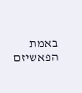באמת הפאשיזם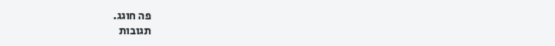פה חוגג.
תגובות